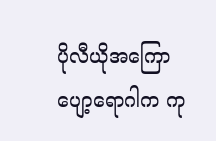ပိုလီယိုအကြောပျော့ရောဂါက ကု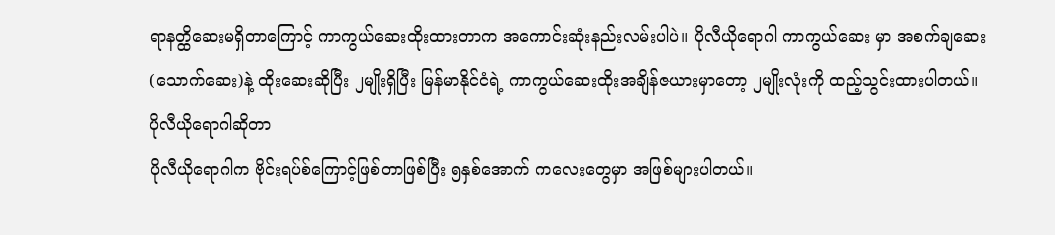ရာနတ္ထိဆေးမရှိတာကြောင့် ကာကွယ်ဆေးထိုးထားတာက အကောင်းဆုံးနည်းလမ်းပါပဲ။ ပိုလီယိုရောဂါ ကာကွယ်ဆေး မှာ အစက်ချဆေး (သောက်ဆေး)နဲ့ ထိုးဆေးဆိုပြီး ၂မျိုးရှိပြီး မြန်မာနိုင်ငံရဲ့ ကာကွယ်ဆေးထိုးအချိန်ဇယားမှာတော့ ၂မျိုးလုံးကို ထည့်သွင်းထားပါတယ်။
ပိုလီယိုရောဂါဆိုတာ
ပိုလီယိုရောဂါက ဗိုင်းရပ်စ်ကြောင့်ဖြစ်တာဖြစ်ပြီး ၅နှစ်အောက် ကလေးတွေမှာ အဖြစ်များပါတယ်။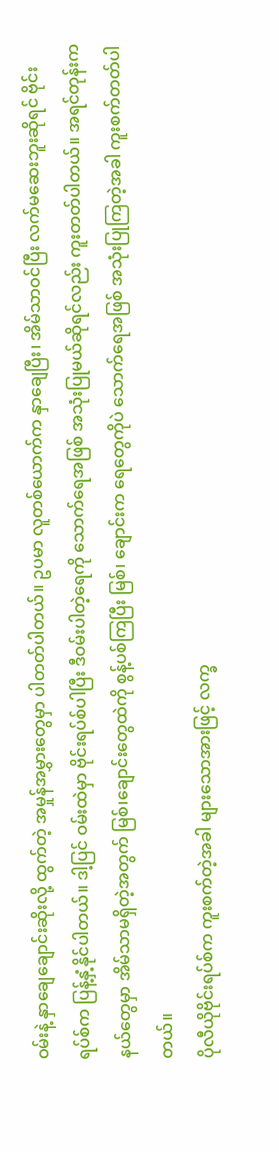ဝမ်းနဲ့ နှာချေချောင်းဆိုးလို့ ထွက်တဲ့ အမှုန်အမွှားတွေမှာ ပါတတ်ပါတယ်။ ဥပမာ လူတစ်ယောက်က နှာချေပြီး၊ အိမ်သာဝင်ပြီး လက်မဆေးဘူးဆိုရင် ဗိုင်းရပ်စ်က ပြန့်နှံ့နိုင်ပါတယ်။ ဒါ့ပြင် ဝမ်းထဲမှာ ဗိုင်းရပ်စ်ပါပြီး ဒီဝမ်းပါတဲ့ရေကို သောက်ရေအဖြစ် အသုံးပြုမယ်ဆိုရင်လည်း ကူးတတ်ပါတယ်။ အရင်တုန်းက နယ်တွေမှာ အိမ်သာမရှိတဲ့အတွက် မြစ်၊ချောင်းတွေထဲကို စွန့်ပစ်ကြပြီး မြစ်၊ ချောင်းက ရေတွေကိုပဲ သောက်ရေအဖြစ် အသုံးပြုကြတဲ့အခါ ကူးစက်တတ်ပါတယ်။
ပိုလီယိုဗိုင်းရပ်စ်က ကူးစက်တဲ့အခါ များသောအားဖြင့် လက္ခ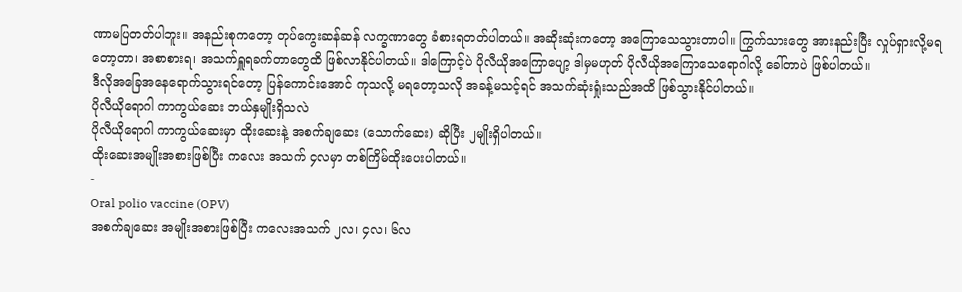ဏာမပြတတ်ပါဘူး။ အနည်းစုကတော့ တုပ်ကွေးဆန်ဆန် လက္ခဏာတွေ ခံစားရတတ်ပါတယ်။ အဆိုးဆုံးကတော့ အကြောသေသွားတာပါ။ ကြွက်သားတွေ အားနည်းပြီး လှုပ်ရှားလို့မရတော့တာ၊ အစာစားရ၊ အသက်ရှူရခက်တာတွေထိ ဖြစ်လာနိုင်ပါတယ်။ ဒါကြောင့်ပဲ ပိုလီယိုအကြောပျော့ ဒါမှမဟုတ် ပိုလီယိုအကြောသေရောဂါလို့ ခေါ်တာပဲ ဖြစ်ပါတယ်။
ဒီလိုအခြေအနေရောက်သွားရင်တော့ ပြန်ကောင်းအောင် ကုသလို့ မရတော့သလို အခန့်မသင့်ရင် အသက်ဆုံးရှုံးသည်အထိ ဖြစ်သွားနိုင်ပါတယ်။
ပိုလီယိုရောဂါ ကာကွယ်ဆေး ဘယ်နှမျိုးရှိသလဲ
ပိုလီယိုရောဂါ ကာကွယ်ဆေးမှာ ထိုးဆေးနဲ့ အစက်ချဆေး (သောက်ဆေး) ဆိုပြီး ၂မျိုးရှိပါတယ်။
ထိုးဆေးအမျိုးအစားဖြစ်ပြီး ကလေး အသက် ၄လမှာ တစ်ကြိမ်ထိုးပေးပါတယ်။
-
Oral polio vaccine (OPV)
အစက်ချဆေး အမျိုးအစားဖြစ်ပြီး ကလေးအသက် ၂လ၊ ၄လ၊ ၆လ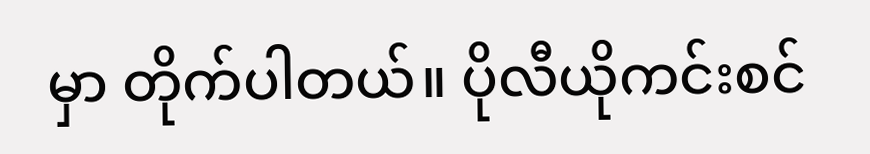မှာ တိုက်ပါတယ်။ ပိုလီယိုကင်းစင်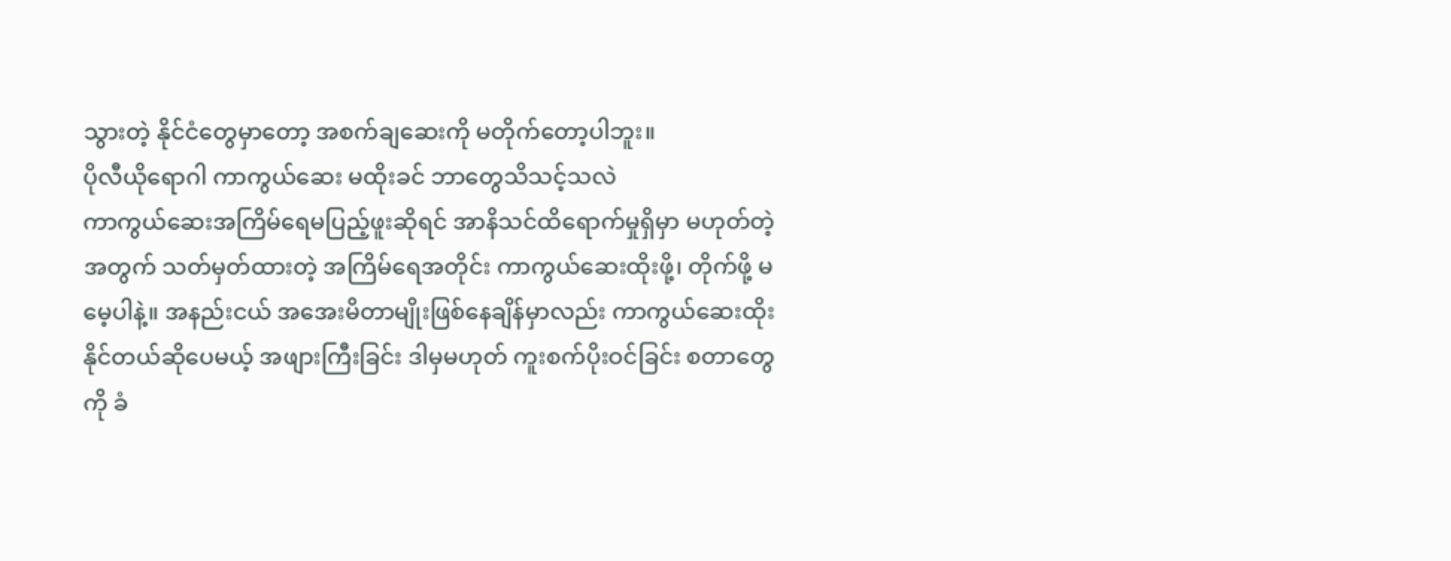သွားတဲ့ နိုင်ငံတွေမှာတော့ အစက်ချဆေးကို မတိုက်တော့ပါဘူး။
ပိုလီယိုရောဂါ ကာကွယ်ဆေး မထိုးခင် ဘာတွေသိသင့်သလဲ
ကာကွယ်ဆေးအကြိမ်ရေမပြည့်ဖူးဆိုရင် အာနိသင်ထိရောက်မှုရှိမှာ မဟုတ်တဲ့အတွက် သတ်မှတ်ထားတဲ့ အကြိမ်ရေအတိုင်း ကာကွယ်ဆေးထိုးဖို့၊ တိုက်ဖို့ မမေ့ပါနဲ့။ အနည်းငယ် အအေးမိတာမျိုးဖြစ်နေချိန်မှာလည်း ကာကွယ်ဆေးထိုးနိုင်တယ်ဆိုပေမယ့် အဖျားကြီးခြင်း ဒါမှမဟုတ် ကူးစက်ပိုးဝင်ခြင်း စတာတွေကို ခံ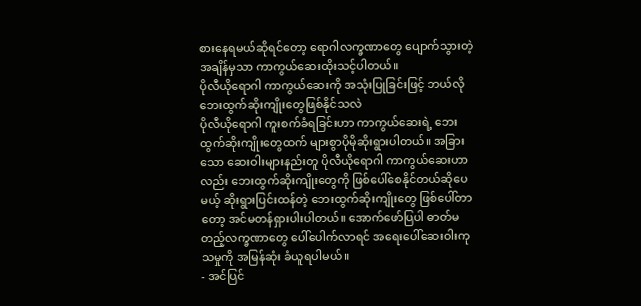စားနေရမယ်ဆိုရင်တော့ ရောဂါလက္ခဏာတွေ ပျောက်သွားတဲ့အချိန်မှသာ ကာကွယ်ဆေးထိုးသင့်ပါတယ်။
ပိုလီယိုရောဂါ ကာကွယ်ဆေးကို အသုံးပြုခြင်းဖြင့် ဘယ်လိုဘေးထွက်ဆိုးကျိုးတွေဖြစ်နိုင်သလဲ
ပိုလီယိုရောဂါ ကူးစက်ခံရခြင်းဟာ ကာကွယ်ဆေးရဲ့ ဘေးထွက်ဆိုးကျိုးတွေထက် များစွာပိုမိုဆိုးရွားပါတယ်။ အခြားသော ဆေးဝါးများနည်းတူ ပိုလီယိုရောဂါ ကာကွယ်ဆေးဟာလည်း ဘေးထွက်ဆိုးကျိုးတွေကို ဖြစ်ပေါ်စေနိုင်တယ်ဆိုပေမယ့် ဆိုးရွားပြင်းထန်တဲ့ ဘေးထွက်ဆိုးကျိုးတွေ ဖြစ်ပေါ်တာတော့ အင်မတန်ရှားပါးပါတယ်။ အောက်ဖော်ပြပါ ဓာတ်မတည့်လက္ခဏာတွေ ပေါ်ပေါက်လာရင် အရေးပေါ်ဆေးဝါးကုသမှုကို အမြန်ဆုံး ခံယူရပါမယ်။
- အင်ပြင်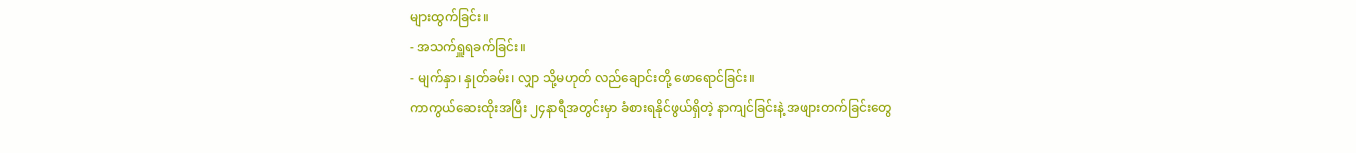များထွက်ခြင်း။
- အသက်ရှူရခက်ခြင်း။
- မျက်နှာ၊ နှုတ်ခမ်း၊ လျှာ သို့မဟုတ် လည်ချောင်းတို့ ဖောရောင်ခြင်း။
ကာကွယ်ဆေးထိုးအပြီး ၂၄နာရီအတွင်းမှာ ခံစားရနိုင်ဖွယ်ရှိတဲ့ နာကျင်ခြင်းနဲ့ အဖျားတက်ခြင်းတွေ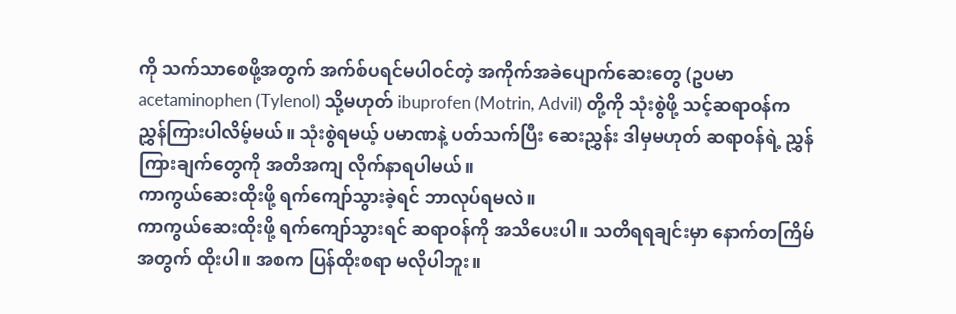ကို သက်သာစေဖို့အတွက် အက်စ်ပရင်မပါဝင်တဲ့ အကိုက်အခဲပျောက်ဆေးတွေ (ဥပမာ acetaminophen (Tylenol) သို့မဟုတ် ibuprofen (Motrin, Advil) တို့ကို သုံးစွဲဖို့ သင့်ဆရာဝန်က ညွှန်ကြားပါလိမ့်မယ်။ သုံးစွဲရမယ့် ပမာဏနဲ့ ပတ်သက်ပြီး ဆေးညွှန်း ဒါမှမဟုတ် ဆရာဝန်ရဲ့ ညွှန်ကြားချက်တွေကို အတိအကျ လိုက်နာရပါမယ်။
ကာကွယ်ဆေးထိုးဖို့ ရက်ကျော်သွားခဲ့ရင် ဘာလုပ်ရမလဲ။
ကာကွယ်ဆေးထိုးဖို့ ရက်ကျော်သွားရင် ဆရာဝန်ကို အသိပေးပါ။ သတိရရချင်းမှာ နောက်တကြိမ်အတွက် ထိုးပါ။ အစက ပြန်ထိုးစရာ မလိုပါဘူး။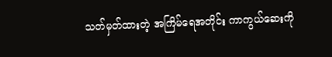သတ်မှတ်ထားတဲ့ အကြိမ်ရေအတိုင်း ကာကွယ်ဆေးကို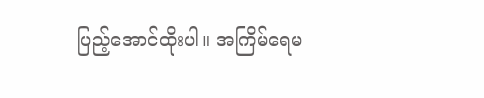ပြည့်အောင်ထိုးပါ။ အကြိမ်ရေမ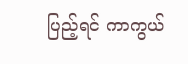ပြည့်ရင် ကာကွယ်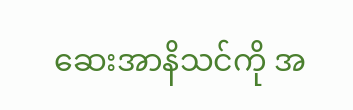ဆေးအာနိသင်ကို အ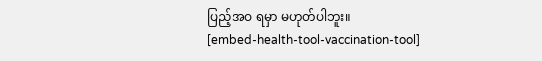ပြည့်အဝ ရမှာ မဟုတ်ပါဘူး။
[embed-health-tool-vaccination-tool]